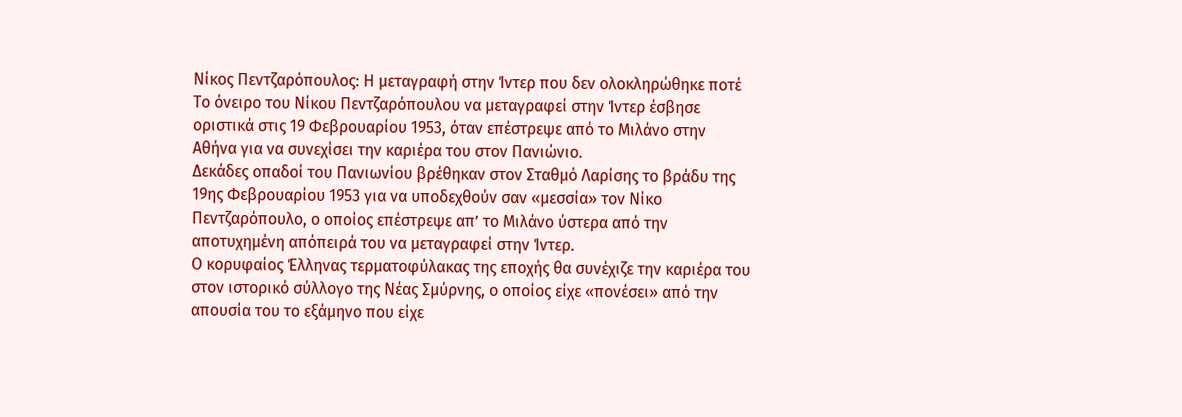Νίκος Πεντζαρόπουλος: Η μεταγραφή στην Ίντερ που δεν ολοκληρώθηκε ποτέ
Το όνειρο του Νίκου Πεντζαρόπουλου να μεταγραφεί στην Ίντερ έσβησε οριστικά στις 19 Φεβρουαρίου 1953, όταν επέστρεψε από το Μιλάνο στην Αθήνα για να συνεχίσει την καριέρα του στον Πανιώνιο.
Δεκάδες οπαδοί του Πανιωνίου βρέθηκαν στον Σταθμό Λαρίσης το βράδυ της 19ης Φεβρουαρίου 1953 για να υποδεχθούν σαν «μεσσία» τον Νίκο Πεντζαρόπουλο, ο οποίος επέστρεψε απ’ το Μιλάνο ύστερα από την αποτυχημένη απόπειρά του να μεταγραφεί στην Ίντερ.
Ο κορυφαίος Έλληνας τερματοφύλακας της εποχής θα συνέχιζε την καριέρα του στον ιστορικό σύλλογο της Νέας Σμύρνης, ο οποίος είχε «πονέσει» από την απουσία του το εξάμηνο που είχε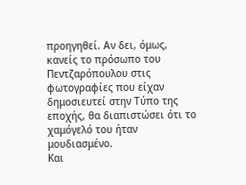προηγηθεί. Αν δει, όμως, κανείς το πρόσωπο του Πεντζαρόπουλου στις φωτογραφίες που είχαν δημοσιευτεί στην Τύπο της εποχής, θα διαπιστώσει ότι το χαμόγελό του ήταν μουδιασμένο.
Και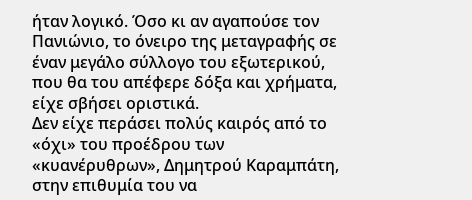ήταν λογικό. Όσο κι αν αγαπούσε τον Πανιώνιο, το όνειρο της μεταγραφής σε έναν μεγάλο σύλλογο του εξωτερικού, που θα του απέφερε δόξα και χρήματα, είχε σβήσει οριστικά.
Δεν είχε περάσει πολύς καιρός από το «όχι» του προέδρου των «κυανέρυθρων», Δημητρού Καραμπάτη, στην επιθυμία του να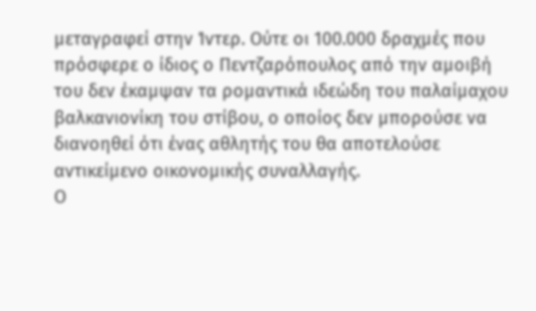μεταγραφεί στην Ίντερ. Ούτε οι 100.000 δραχμές που πρόσφερε ο ίδιος ο Πεντζαρόπουλος από την αμοιβή του δεν έκαμψαν τα ρομαντικά ιδεώδη του παλαίμαχου βαλκανιονίκη του στίβου, ο οποίος δεν μπορούσε να διανοηθεί ότι ένας αθλητής του θα αποτελούσε αντικείμενο οικονομικής συναλλαγής.
Ο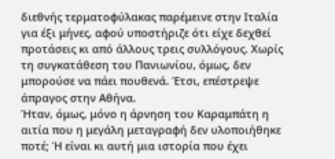διεθνής τερματοφύλακας παρέμεινε στην Ιταλία για έξι μήνες, αφού υποστήριζε ότι είχε δεχθεί προτάσεις κι από άλλους τρεις συλλόγους. Χωρίς τη συγκατάθεση του Πανιωνίου, όμως, δεν μπορούσε να πάει πουθενά. Έτσι, επέστρεψε άπραγος στην Αθήνα.
Ήταν, όμως, μόνο η άρνηση του Καραμπάτη η αιτία που η μεγάλη μεταγραφή δεν υλοποιήθηκε ποτέ; Ή είναι κι αυτή μια ιστορία που έχει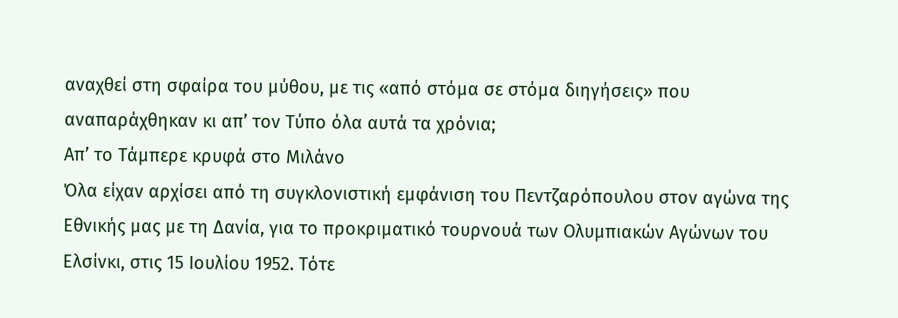αναχθεί στη σφαίρα του μύθου, με τις «από στόμα σε στόμα διηγήσεις» που αναπαράχθηκαν κι απ’ τον Τύπο όλα αυτά τα χρόνια;
Απ’ το Τάμπερε κρυφά στο Μιλάνο
Όλα είχαν αρχίσει από τη συγκλονιστική εμφάνιση του Πεντζαρόπουλου στον αγώνα της Εθνικής μας με τη Δανία, για το προκριματικό τουρνουά των Ολυμπιακών Αγώνων του Ελσίνκι, στις 15 Ιουλίου 1952. Τότε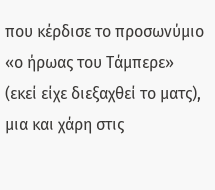που κέρδισε το προσωνύμιο «ο ήρωας του Τάμπερε» (εκεί είχε διεξαχθεί το ματς), μια και χάρη στις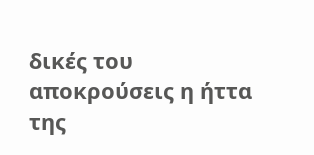δικές του αποκρούσεις η ήττα της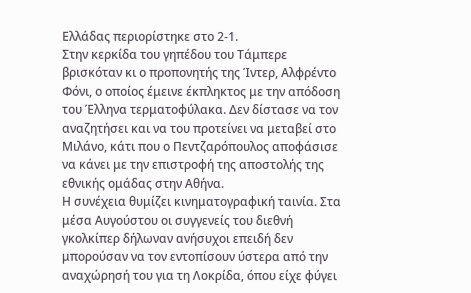Ελλάδας περιορίστηκε στο 2-1.
Στην κερκίδα του γηπέδου του Τάμπερε βρισκόταν κι ο προπονητής της Ίντερ, Αλφρέντο Φόνι, ο οποίος έμεινε έκπληκτος με την απόδοση του Έλληνα τερματοφύλακα. Δεν δίστασε να τον αναζητήσει και να του προτείνει να μεταβεί στο Μιλάνο, κάτι που ο Πεντζαρόπουλος αποφάσισε να κάνει με την επιστροφή της αποστολής της εθνικής ομάδας στην Αθήνα.
Η συνέχεια θυμίζει κινηματογραφική ταινία. Στα μέσα Αυγούστου οι συγγενείς του διεθνή γκολκίπερ δήλωναν ανήσυχοι επειδή δεν μπορούσαν να τον εντοπίσουν ύστερα από την αναχώρησή του για τη Λοκρίδα, όπου είχε φύγει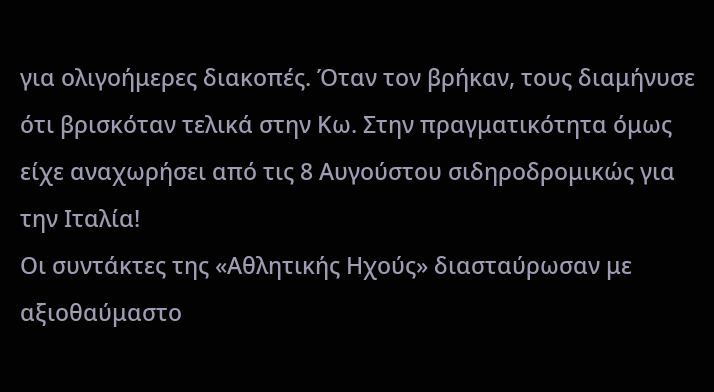για ολιγοήμερες διακοπές. Όταν τον βρήκαν, τους διαμήνυσε ότι βρισκόταν τελικά στην Κω. Στην πραγματικότητα όμως είχε αναχωρήσει από τις 8 Αυγούστου σιδηροδρομικώς για την Ιταλία!
Οι συντάκτες της «Αθλητικής Ηχούς» διασταύρωσαν με αξιοθαύμαστο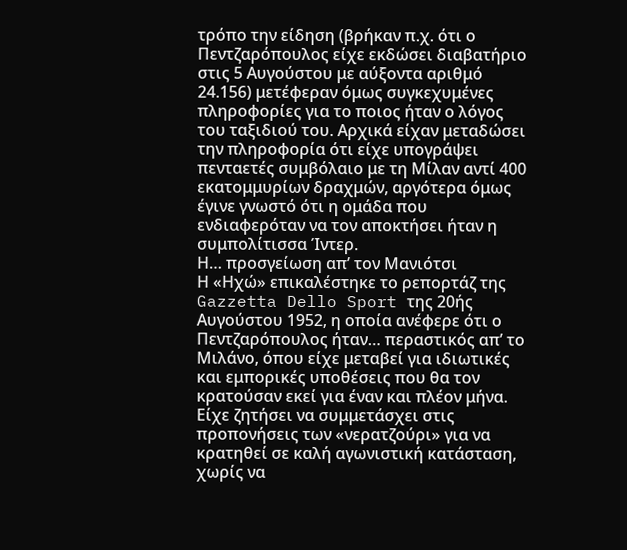τρόπο την είδηση (βρήκαν π.χ. ότι ο Πεντζαρόπουλος είχε εκδώσει διαβατήριο στις 5 Αυγούστου με αύξοντα αριθμό 24.156) μετέφεραν όμως συγκεχυμένες πληροφορίες για το ποιος ήταν ο λόγος του ταξιδιού του. Αρχικά είχαν μεταδώσει την πληροφορία ότι είχε υπογράψει πενταετές συμβόλαιο με τη Μίλαν αντί 400 εκατομμυρίων δραχμών, αργότερα όμως έγινε γνωστό ότι η ομάδα που ενδιαφερόταν να τον αποκτήσει ήταν η συμπολίτισσα Ίντερ.
Η… προσγείωση απ’ τον Μανιότσι
Η «Ηχώ» επικαλέστηκε το ρεπορτάζ της Gazzetta Dello Sport της 20ής Αυγούστου 1952, η οποία ανέφερε ότι ο Πεντζαρόπουλος ήταν… περαστικός απ’ το Μιλάνο, όπου είχε μεταβεί για ιδιωτικές και εμπορικές υποθέσεις που θα τον κρατούσαν εκεί για έναν και πλέον μήνα. Είχε ζητήσει να συμμετάσχει στις προπονήσεις των «νερατζούρι» για να κρατηθεί σε καλή αγωνιστική κατάσταση, χωρίς να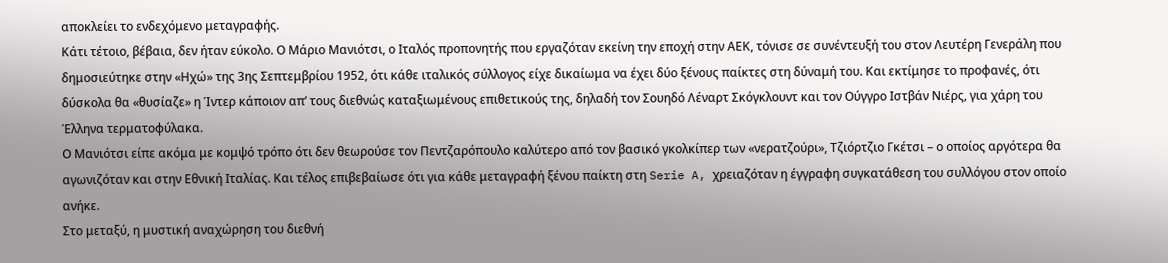αποκλείει το ενδεχόμενο μεταγραφής.
Κάτι τέτοιο, βέβαια, δεν ήταν εύκολο. Ο Μάριο Μανιότσι, ο Ιταλός προπονητής που εργαζόταν εκείνη την εποχή στην ΑΕΚ, τόνισε σε συνέντευξή του στον Λευτέρη Γενεράλη που δημοσιεύτηκε στην «Ηχώ» της 3ης Σεπτεμβρίου 1952, ότι κάθε ιταλικός σύλλογος είχε δικαίωμα να έχει δύο ξένους παίκτες στη δύναμή του. Και εκτίμησε το προφανές, ότι δύσκολα θα «θυσίαζε» η Ίντερ κάποιον απ’ τους διεθνώς καταξιωμένους επιθετικούς της, δηλαδή τον Σουηδό Λέναρτ Σκόγκλουντ και τον Ούγγρο Ιστβάν Νιέρς, για χάρη του Έλληνα τερματοφύλακα.
Ο Μανιότσι είπε ακόμα με κομψό τρόπο ότι δεν θεωρούσε τον Πεντζαρόπουλο καλύτερο από τον βασικό γκολκίπερ των «νερατζούρι», Τζιόρτζιο Γκέτσι – ο οποίος αργότερα θα αγωνιζόταν και στην Εθνική Ιταλίας. Και τέλος επιβεβαίωσε ότι για κάθε μεταγραφή ξένου παίκτη στη Serie A, χρειαζόταν η έγγραφη συγκατάθεση του συλλόγου στον οποίο ανήκε.
Στο μεταξύ, η μυστική αναχώρηση του διεθνή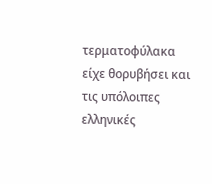τερματοφύλακα είχε θορυβήσει και τις υπόλοιπες ελληνικές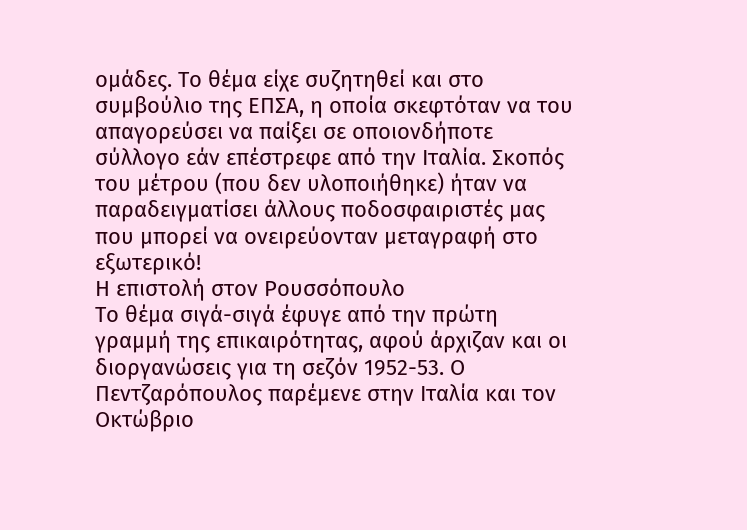ομάδες. Το θέμα είχε συζητηθεί και στο συμβούλιο της ΕΠΣΑ, η οποία σκεφτόταν να του απαγορεύσει να παίξει σε οποιονδήποτε σύλλογο εάν επέστρεφε από την Ιταλία. Σκοπός του μέτρου (που δεν υλοποιήθηκε) ήταν να παραδειγματίσει άλλους ποδοσφαιριστές μας που μπορεί να ονειρεύονταν μεταγραφή στο εξωτερικό!
Η επιστολή στον Ρουσσόπουλο
Το θέμα σιγά-σιγά έφυγε από την πρώτη γραμμή της επικαιρότητας, αφού άρχιζαν και οι διοργανώσεις για τη σεζόν 1952-53. Ο Πεντζαρόπουλος παρέμενε στην Ιταλία και τον Οκτώβριο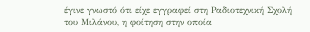έγινε γνωστό ότι είχε εγγραφεί στη Ραδιοτεχνική Σχολή του Μιλάνου, η φοίτηση στην οποία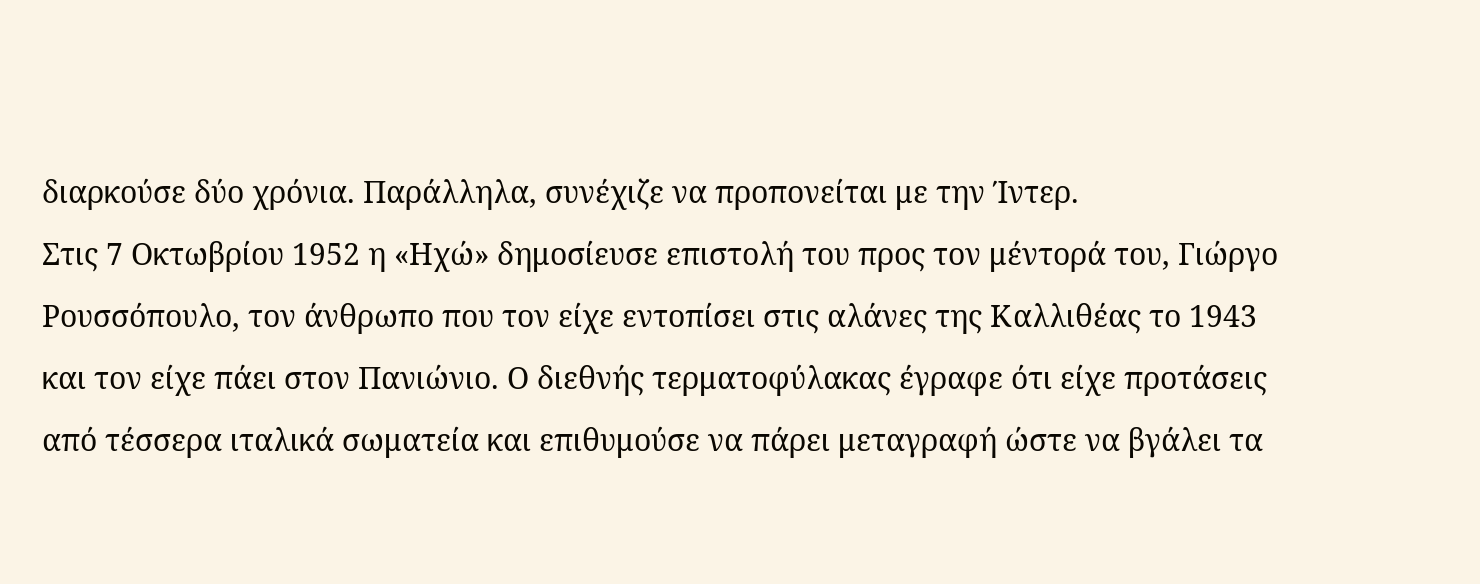διαρκούσε δύο χρόνια. Παράλληλα, συνέχιζε να προπονείται με την Ίντερ.
Στις 7 Οκτωβρίου 1952 η «Ηχώ» δημοσίευσε επιστολή του προς τον μέντορά του, Γιώργο Ρουσσόπουλο, τον άνθρωπο που τον είχε εντοπίσει στις αλάνες της Καλλιθέας το 1943 και τον είχε πάει στον Πανιώνιο. Ο διεθνής τερματοφύλακας έγραφε ότι είχε προτάσεις από τέσσερα ιταλικά σωματεία και επιθυμούσε να πάρει μεταγραφή ώστε να βγάλει τα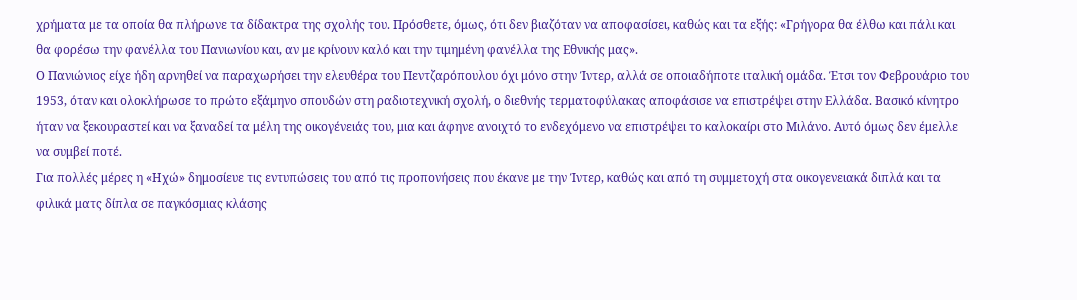χρήματα με τα οποία θα πλήρωνε τα δίδακτρα της σχολής του. Πρόσθετε, όμως, ότι δεν βιαζόταν να αποφασίσει, καθώς και τα εξής: «Γρήγορα θα έλθω και πάλι και θα φορέσω την φανέλλα του Πανιωνίου και, αν με κρίνουν καλό και την τιμημένη φανέλλα της Εθνικής μας».
Ο Πανιώνιος είχε ήδη αρνηθεί να παραχωρήσει την ελευθέρα του Πεντζαρόπουλου όχι μόνο στην Ίντερ, αλλά σε οποιαδήποτε ιταλική ομάδα. Έτσι τον Φεβρουάριο του 1953, όταν και ολοκλήρωσε το πρώτο εξάμηνο σπουδών στη ραδιοτεχνική σχολή, ο διεθνής τερματοφύλακας αποφάσισε να επιστρέψει στην Ελλάδα. Βασικό κίνητρο ήταν να ξεκουραστεί και να ξαναδεί τα μέλη της οικογένειάς του, μια και άφηνε ανοιχτό το ενδεχόμενο να επιστρέψει το καλοκαίρι στο Μιλάνο. Αυτό όμως δεν έμελλε να συμβεί ποτέ.
Για πολλές μέρες η «Ηχώ» δημοσίευε τις εντυπώσεις του από τις προπονήσεις που έκανε με την Ίντερ, καθώς και από τη συμμετοχή στα οικογενειακά διπλά και τα φιλικά ματς δίπλα σε παγκόσμιας κλάσης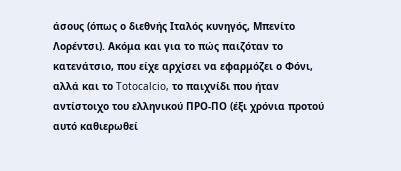άσους (όπως ο διεθνής Ιταλός κυνηγός, Μπενίτο Λορέντσι). Ακόμα και για το πώς παιζόταν το κατενάτσιο, που είχε αρχίσει να εφαρμόζει ο Φόνι, αλλά και το Totocalcio, το παιχνίδι που ήταν αντίστοιχο του ελληνικού ΠΡΟ-ΠΟ (έξι χρόνια προτού αυτό καθιερωθεί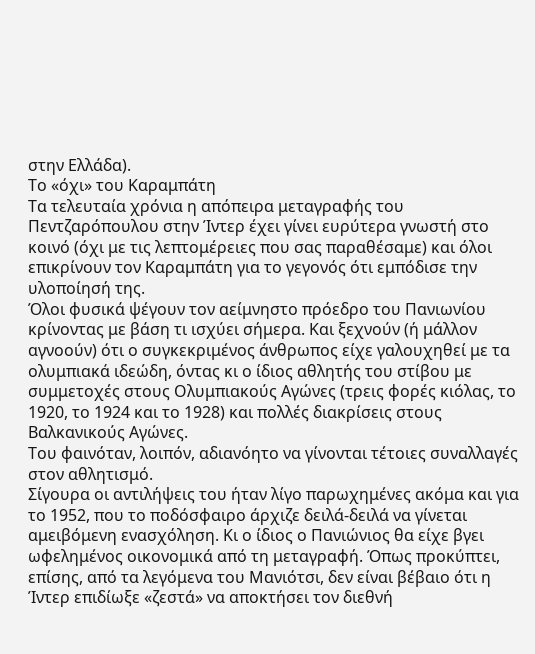στην Ελλάδα).
Το «όχι» του Καραμπάτη
Τα τελευταία χρόνια η απόπειρα μεταγραφής του Πεντζαρόπουλου στην Ίντερ έχει γίνει ευρύτερα γνωστή στο κοινό (όχι με τις λεπτομέρειες που σας παραθέσαμε) και όλοι επικρίνουν τον Καραμπάτη για το γεγονός ότι εμπόδισε την υλοποίησή της.
Όλοι φυσικά ψέγουν τον αείμνηστο πρόεδρο του Πανιωνίου κρίνοντας με βάση τι ισχύει σήμερα. Και ξεχνούν (ή μάλλον αγνοούν) ότι ο συγκεκριμένος άνθρωπος είχε γαλουχηθεί με τα ολυμπιακά ιδεώδη, όντας κι ο ίδιος αθλητής του στίβου με συμμετοχές στους Ολυμπιακούς Αγώνες (τρεις φορές κιόλας, το 1920, το 1924 και το 1928) και πολλές διακρίσεις στους Βαλκανικούς Αγώνες.
Του φαινόταν, λοιπόν, αδιανόητο να γίνονται τέτοιες συναλλαγές στον αθλητισμό.
Σίγουρα οι αντιλήψεις του ήταν λίγο παρωχημένες ακόμα και για το 1952, που το ποδόσφαιρο άρχιζε δειλά-δειλά να γίνεται αμειβόμενη ενασχόληση. Κι ο ίδιος ο Πανιώνιος θα είχε βγει ωφελημένος οικονομικά από τη μεταγραφή. Όπως προκύπτει, επίσης, από τα λεγόμενα του Μανιότσι, δεν είναι βέβαιο ότι η Ίντερ επιδίωξε «ζεστά» να αποκτήσει τον διεθνή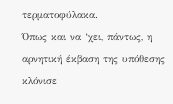τερματοφύλακα.
Όπως και να ‘χει, πάντως, η αρνητική έκβαση της υπόθεσης κλόνισε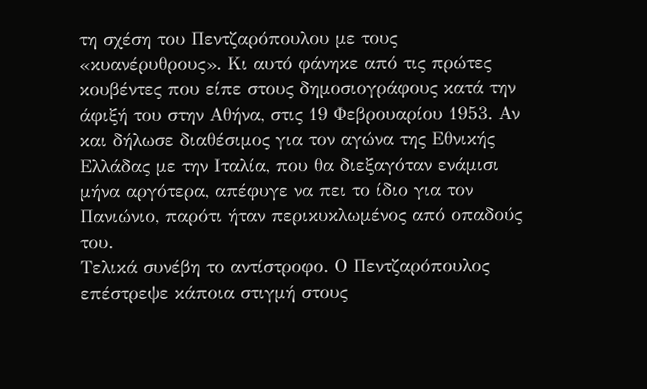τη σχέση του Πεντζαρόπουλου με τους «κυανέρυθρους». Κι αυτό φάνηκε από τις πρώτες κουβέντες που είπε στους δημοσιογράφους κατά την άφιξή του στην Αθήνα, στις 19 Φεβρουαρίου 1953. Αν και δήλωσε διαθέσιμος για τον αγώνα της Εθνικής Ελλάδας με την Ιταλία, που θα διεξαγόταν ενάμισι μήνα αργότερα, απέφυγε να πει το ίδιο για τον Πανιώνιο, παρότι ήταν περικυκλωμένος από οπαδούς του.
Τελικά συνέβη το αντίστροφο. Ο Πεντζαρόπουλος επέστρεψε κάποια στιγμή στους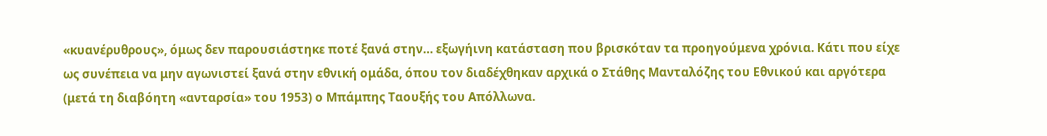«κυανέρυθρους», όμως δεν παρουσιάστηκε ποτέ ξανά στην… εξωγήινη κατάσταση που βρισκόταν τα προηγούμενα χρόνια. Κάτι που είχε ως συνέπεια να μην αγωνιστεί ξανά στην εθνική ομάδα, όπου τον διαδέχθηκαν αρχικά ο Στάθης Μανταλόζης του Εθνικού και αργότερα (μετά τη διαβόητη «ανταρσία» του 1953) ο Μπάμπης Ταουξής του Απόλλωνα.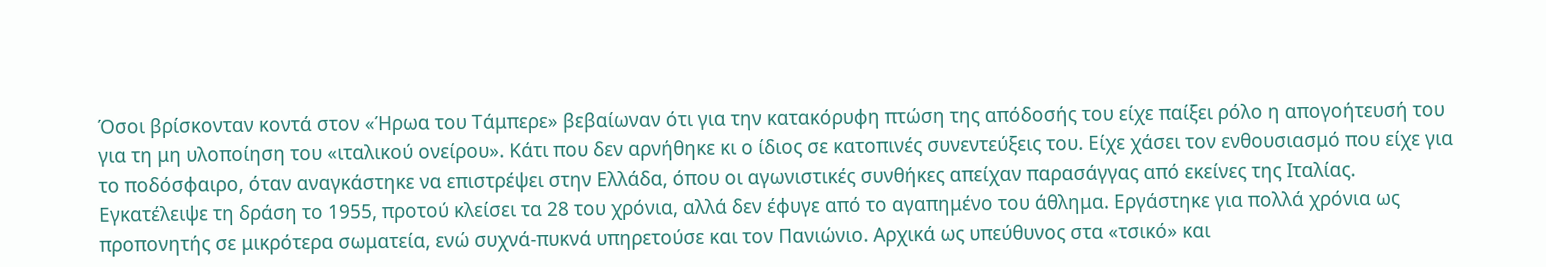Όσοι βρίσκονταν κοντά στον «Ήρωα του Τάμπερε» βεβαίωναν ότι για την κατακόρυφη πτώση της απόδοσής του είχε παίξει ρόλο η απογοήτευσή του για τη μη υλοποίηση του «ιταλικού ονείρου». Κάτι που δεν αρνήθηκε κι ο ίδιος σε κατοπινές συνεντεύξεις του. Είχε χάσει τον ενθουσιασμό που είχε για το ποδόσφαιρο, όταν αναγκάστηκε να επιστρέψει στην Ελλάδα, όπου οι αγωνιστικές συνθήκες απείχαν παρασάγγας από εκείνες της Ιταλίας.
Εγκατέλειψε τη δράση το 1955, προτού κλείσει τα 28 του χρόνια, αλλά δεν έφυγε από το αγαπημένο του άθλημα. Εργάστηκε για πολλά χρόνια ως προπονητής σε μικρότερα σωματεία, ενώ συχνά-πυκνά υπηρετούσε και τον Πανιώνιο. Αρχικά ως υπεύθυνος στα «τσικό» και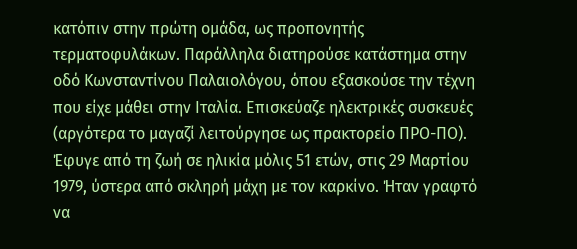κατόπιν στην πρώτη ομάδα, ως προπονητής τερματοφυλάκων. Παράλληλα διατηρούσε κατάστημα στην οδό Κωνσταντίνου Παλαιολόγου, όπου εξασκούσε την τέχνη που είχε μάθει στην Ιταλία. Επισκεύαζε ηλεκτρικές συσκευές (αργότερα το μαγαζί λειτούργησε ως πρακτορείο ΠΡΟ-ΠΟ).
Έφυγε από τη ζωή σε ηλικία μόλις 51 ετών, στις 29 Μαρτίου 1979, ύστερα από σκληρή μάχη με τον καρκίνο. Ήταν γραφτό να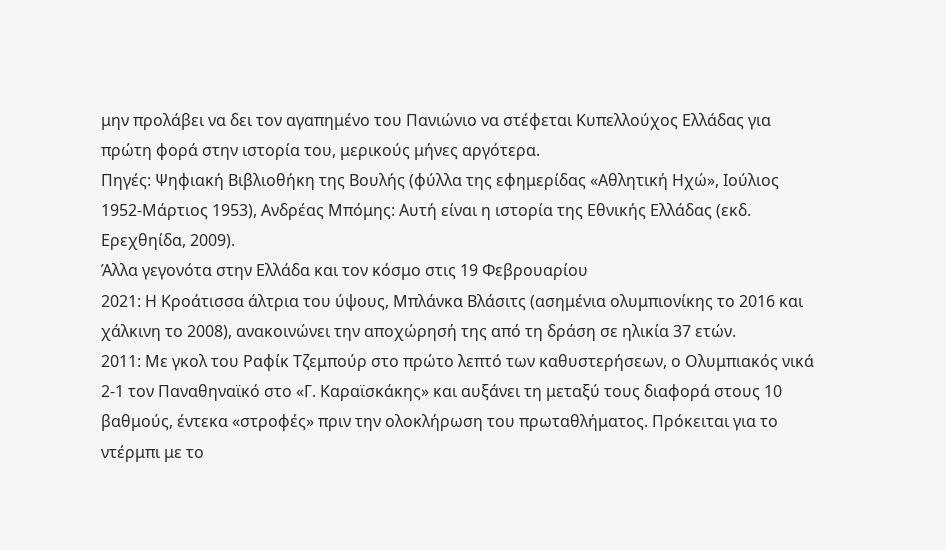μην προλάβει να δει τον αγαπημένο του Πανιώνιο να στέφεται Κυπελλούχος Ελλάδας για πρώτη φορά στην ιστορία του, μερικούς μήνες αργότερα.
Πηγές: Ψηφιακή Βιβλιοθήκη της Βουλής (φύλλα της εφημερίδας «Αθλητική Ηχώ», Ιούλιος 1952-Μάρτιος 1953), Ανδρέας Μπόμης: Αυτή είναι η ιστορία της Εθνικής Ελλάδας (εκδ. Ερεχθηίδα, 2009).
Άλλα γεγονότα στην Ελλάδα και τον κόσμο στις 19 Φεβρουαρίου
2021: Η Κροάτισσα άλτρια του ύψους, Μπλάνκα Βλάσιτς (ασημένια ολυμπιονίκης το 2016 και χάλκινη το 2008), ανακοινώνει την αποχώρησή της από τη δράση σε ηλικία 37 ετών.
2011: Με γκολ του Ραφίκ Τζεμπούρ στο πρώτο λεπτό των καθυστερήσεων, ο Ολυμπιακός νικά 2-1 τον Παναθηναϊκό στο «Γ. Καραϊσκάκης» και αυξάνει τη μεταξύ τους διαφορά στους 10 βαθμούς, έντεκα «στροφές» πριν την ολοκλήρωση του πρωταθλήματος. Πρόκειται για το ντέρμπι με το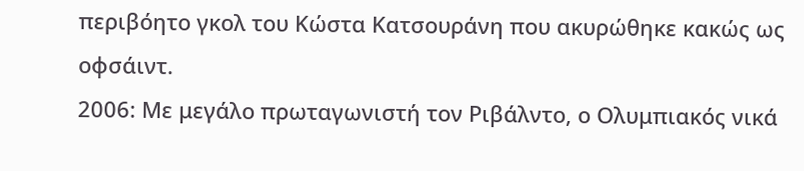περιβόητο γκολ του Κώστα Κατσουράνη που ακυρώθηκε κακώς ως οφσάιντ.
2006: Με μεγάλο πρωταγωνιστή τον Ριβάλντο, ο Ολυμπιακός νικά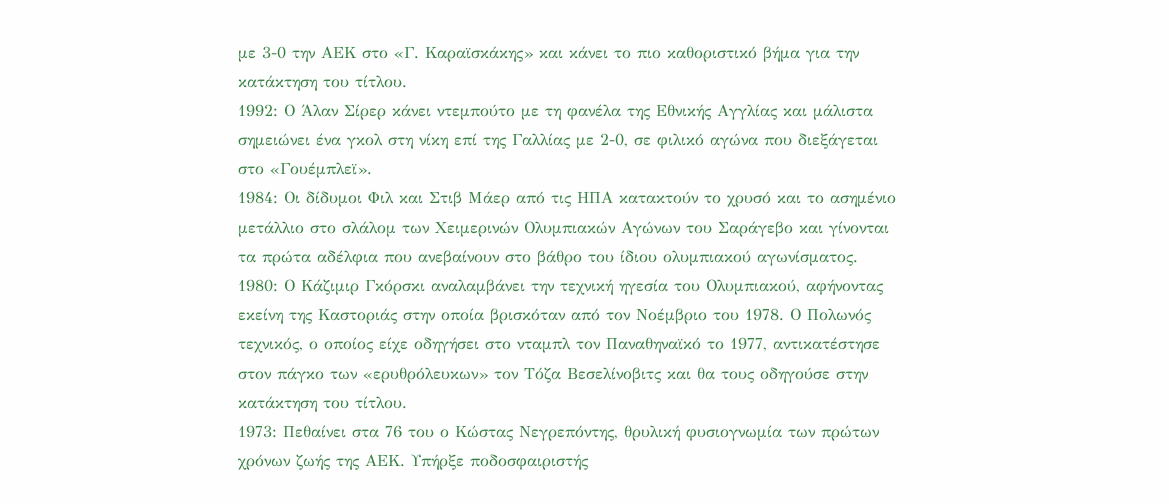με 3-0 την ΑΕΚ στο «Γ. Καραϊσκάκης» και κάνει το πιο καθοριστικό βήμα για την κατάκτηση του τίτλου.
1992: Ο Άλαν Σίρερ κάνει ντεμπούτο με τη φανέλα της Εθνικής Αγγλίας και μάλιστα σημειώνει ένα γκολ στη νίκη επί της Γαλλίας με 2-0, σε φιλικό αγώνα που διεξάγεται στο «Γουέμπλεϊ».
1984: Οι δίδυμοι Φιλ και Στιβ Μάερ από τις ΗΠΑ κατακτούν το χρυσό και το ασημένιο μετάλλιο στο σλάλομ των Χειμερινών Ολυμπιακών Αγώνων του Σαράγεβο και γίνονται τα πρώτα αδέλφια που ανεβαίνουν στο βάθρο του ίδιου ολυμπιακού αγωνίσματος.
1980: Ο Κάζιμιρ Γκόρσκι αναλαμβάνει την τεχνική ηγεσία του Ολυμπιακού, αφήνοντας εκείνη της Καστοριάς στην οποία βρισκόταν από τον Νοέμβριο του 1978. Ο Πολωνός τεχνικός, ο οποίος είχε οδηγήσει στο νταμπλ τον Παναθηναϊκό το 1977, αντικατέστησε στον πάγκο των «ερυθρόλευκων» τον Τόζα Βεσελίνοβιτς και θα τους οδηγούσε στην κατάκτηση του τίτλου.
1973: Πεθαίνει στα 76 του ο Κώστας Νεγρεπόντης, θρυλική φυσιογνωμία των πρώτων χρόνων ζωής της ΑΕΚ. Υπήρξε ποδοσφαιριστής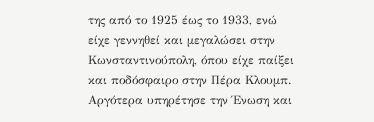της από το 1925 έως το 1933, ενώ είχε γεννηθεί και μεγαλώσει στην Κωνσταντινούπολη, όπου είχε παίξει και ποδόσφαιρο στην Πέρα Κλουμπ. Αργότερα υπηρέτησε την Ένωση και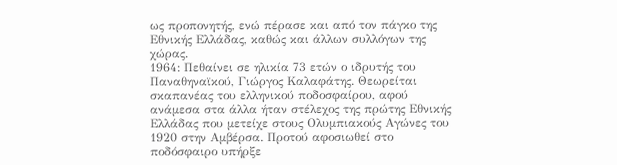ως προπονητής, ενώ πέρασε και από τον πάγκο της Εθνικής Ελλάδας, καθώς και άλλων συλλόγων της χώρας.
1964: Πεθαίνει σε ηλικία 73 ετών ο ιδρυτής του Παναθηναϊκού, Γιώργος Καλαφάτης. Θεωρείται σκαπανέας του ελληνικού ποδοσφαίρου, αφού ανάμεσα στα άλλα ήταν στέλεχος της πρώτης Εθνικής Ελλάδας που μετείχε στους Ολυμπιακούς Αγώνες του 1920 στην Αμβέρσα. Προτού αφοσιωθεί στο ποδόσφαιρο υπήρξε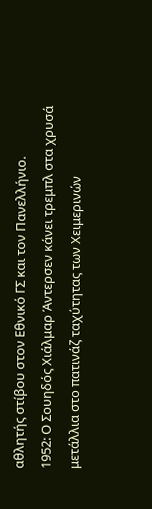αθλητής στίβου στον Εθνικό ΓΣ και τον Πανελλήνιο.
1952: Ο Σουηδός Χιάλμαρ Άντερσεν κάνει τρεμπλ στα χρυσά μετάλλια στο πατινάζ ταχύτητας των Χειμερινών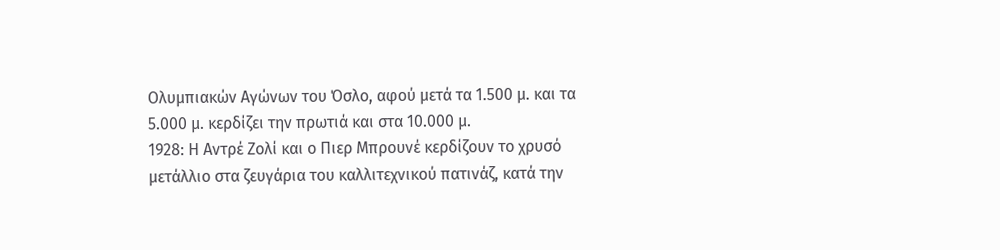Ολυμπιακών Αγώνων του Όσλο, αφού μετά τα 1.500 μ. και τα 5.000 μ. κερδίζει την πρωτιά και στα 10.000 μ.
1928: Η Αντρέ Ζολί και ο Πιερ Μπρουνέ κερδίζουν το χρυσό μετάλλιο στα ζευγάρια του καλλιτεχνικού πατινάζ, κατά την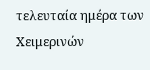τελευταία ημέρα των Χειμερινών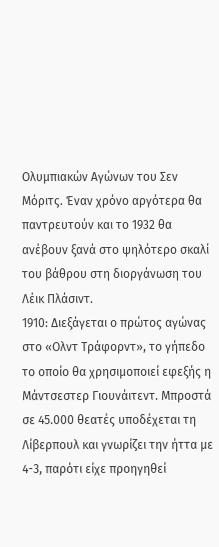Ολυμπιακών Αγώνων του Σεν Μόριτς. Έναν χρόνο αργότερα θα παντρευτούν και το 1932 θα ανέβουν ξανά στο ψηλότερο σκαλί του βάθρου στη διοργάνωση του Λέικ Πλάσιντ.
1910: Διεξάγεται ο πρώτος αγώνας στο «Ολντ Τράφορντ», το γήπεδο το οποίο θα χρησιμοποιεί εφεξής η Μάντσεστερ Γιουνάιτεντ. Μπροστά σε 45.000 θεατές υποδέχεται τη Λίβερπουλ και γνωρίζει την ήττα με 4-3, παρότι είχε προηγηθεί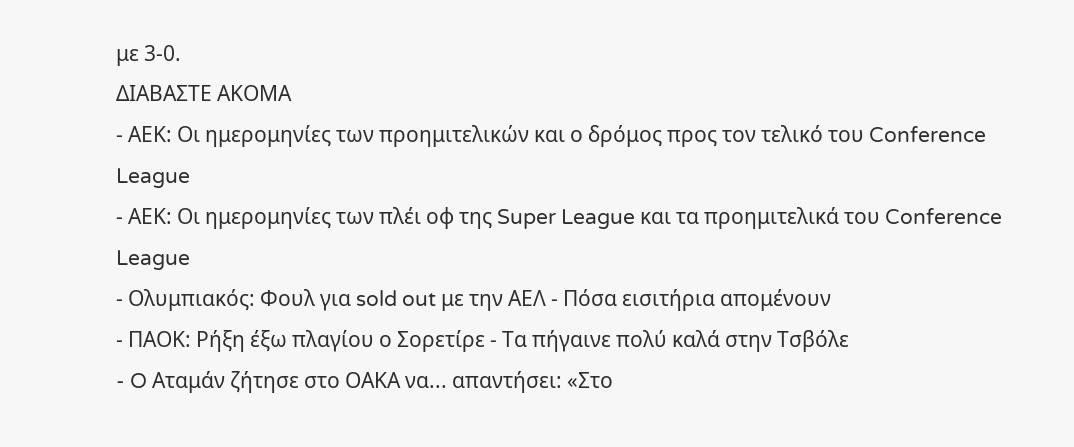με 3-0.
ΔΙΑΒΑΣΤΕ ΑΚΟΜΑ
- ΑΕΚ: Οι ημερομηνίες των προημιτελικών και ο δρόμος προς τον τελικό του Conference League
- ΑΕΚ: Οι ημερομηνίες των πλέι οφ της Super League και τα προημιτελικά του Conference League
- Ολυμπιακός: Φουλ για sold out με την ΑΕΛ - Πόσα εισιτήρια απομένουν
- ΠΑΟΚ: Ρήξη έξω πλαγίου ο Σορετίρε - Τα πήγαινε πολύ καλά στην Τσβόλε
- O Αταμάν ζήτησε στο ΟΑΚΑ να... απαντήσει: «Στο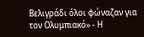Βελιγράδι όλοι φώναζαν για τον Ολυμπιακό» - Η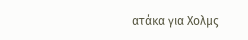ατάκα για Χολμς